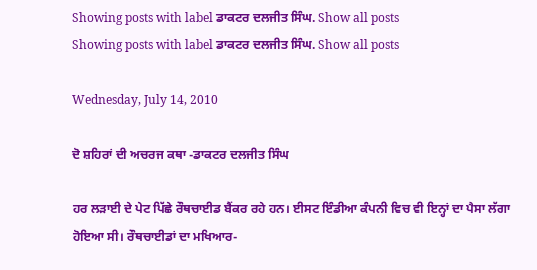Showing posts with label ਡਾਕਟਰ ਦਲਜੀਤ ਸਿੰਘ. Show all posts
Showing posts with label ਡਾਕਟਰ ਦਲਜੀਤ ਸਿੰਘ. Show all posts

Wednesday, July 14, 2010

ਦੋ ਸ਼ਹਿਰਾਂ ਦੀ ਅਚਰਜ ਕਥਾ -ਡਾਕਟਰ ਦਲਜੀਤ ਸਿੰਘ

ਹਰ ਲੜਾਈ ਦੇ ਪੇਟ ਪਿੱਛੇ ਰੌਥਚਾਈਡ ਬੈਂਕਰ ਰਹੇ ਹਨ। ਈਸਟ ਇੰਡੀਆ ਕੰਪਨੀ ਵਿਚ ਵੀ ਇਨ੍ਹਾਂ ਦਾ ਪੈਸਾ ਲੱਗਾ ਹੋਇਆ ਸੀ। ਰੌਥਚਾਈਡਾਂ ਦਾ ਮਖਿਆਰ-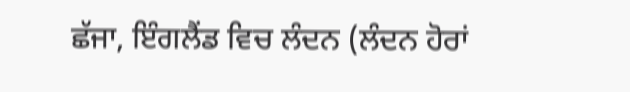ਛੱਜਾ, ਇੰਗਲੈਂਡ ਵਿਚ ਲੰਦਨ (ਲੰਦਨ ਹੋਰਾਂ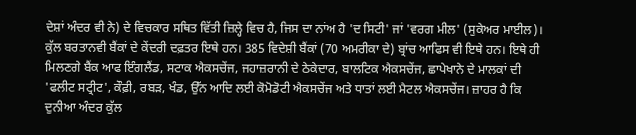ਦੇਸ਼ਾਂ ਅੰਦਰ ਵੀ ਨੇ) ਦੇ ਵਿਚਕਾਰ ਸਥਿਤ ਵਿੱਤੀ ਜ਼ਿਲ੍ਹੇ ਵਿਚ ਹੈ, ਜਿਸ ਦਾ ਨਾਂਅ ਹੈ 'ਦ ਸਿਟੀ' ਜਾਂ 'ਵਰਗ ਮੀਲ' (ਸੁਕੇਅਰ ਮਾਈਲ)। ਕੁੱਲ ਬਰਤਾਨਵੀ ਬੈਂਕਾਂ ਦੇ ਕੇਂਦਰੀ ਦਫ਼ਤਰ ਇਥੇ ਹਨ। 385 ਵਿਦੇਸ਼ੀ ਬੈਂਕਾਂ (70 ਅਮਰੀਕਾ ਦੇ) ਬ੍ਰਾਂਚ ਆਫਿਸ ਵੀ ਇਥੇ ਹਨ। ਇਥੇ ਹੀ ਮਿਲਣਗੇ ਬੈਂਕ ਆਫ ਇੰਗਲੈਂਡ, ਸਟਾਕ ਐਕਸਚੇਂਜ, ਜਹਾਜ਼ਰਾਨੀ ਦੇ ਠੇਕੇਦਾਰ, ਬਾਲਟਿਕ ਐਕਸਚੇਂਜ, ਛਾਪੇਖਾਨੇ ਦੇ ਮਾਲਕਾਂ ਦੀ 'ਫਲੀਟ ਸਟ੍ਰੀਟ', ਕੌਫ਼ੀ, ਰਬੜ, ਖੰਡ, ਉੱਨ ਆਦਿ ਲਈ ਕੋਮੋਡੋਟੀ ਐਕਸਚੇਂਜ ਅਤੇ ਧਾਤਾਂ ਲਈ ਮੈਟਲ ਐਕਸਚੇਂਜ। ਜ਼ਾਹਰ ਹੈ ਕਿ ਦੁਨੀਆ ਅੰਦਰ ਕੁੱਲ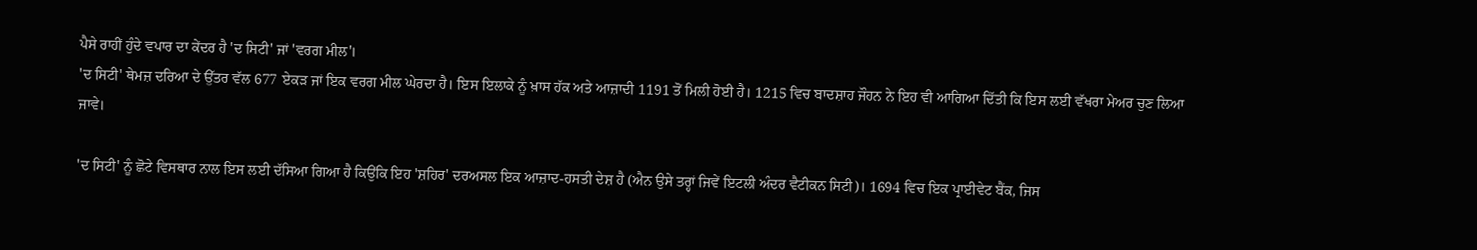ਪੈਸੇ ਰਾਹੀਂ ਹੁੰਦੇ ਵਪਾਰ ਦਾ ਕੇਂਦਰ ਹੈ 'ਦ ਸਿਟੀ' ਜਾਂ 'ਵਰਗ ਮੀਲ'।
'ਦ ਸਿਟੀ' ਥੇਮਜ਼ ਦਰਿਆ ਦੇ ਉੱਤਰ ਵੱਲ 677 ਏਕੜ ਜਾਂ ਇਕ ਵਰਗ ਮੀਲ ਘੇਰਦਾ ਹੈ। ਇਸ ਇਲਾਕੇ ਨੂੰ ਖ਼ਾਸ ਹੱਕ ਅਤੇ ਆਜ਼ਾਦੀ 1191 ਤੋਂ ਮਿਲੀ ਹੋਈ ਹੈ। 1215 ਵਿਚ ਬਾਦਸ਼ਾਹ ਜੌਹਨ ਨੇ ਇਹ ਵੀ ਆਗਿਆ ਦਿੱਤੀ ਕਿ ਇਸ ਲਈ ਵੱਖਰਾ ਮੇਅਰ ਚੁਣ ਲਿਆ ਜਾਵੇ।

'ਦ ਸਿਟੀ' ਨੂੰ ਛੋਟੇ ਵਿਸਥਾਰ ਨਾਲ ਇਸ ਲਈ ਦੱਸਿਆ ਗਿਆ ਹੈ ਕਿਉਂਕਿ ਇਹ 'ਸ਼ਹਿਰ' ਦਰਅਸਲ ਇਕ ਆਜ਼ਾਦ-ਹਸਤੀ ਦੇਸ਼ ਹੈ (ਐਨ ਉਸੇ ਤਰ੍ਹਾਂ ਜਿਵੇਂ ਇਟਲੀ ਅੰਦਰ ਵੈਟੀਕਨ ਸਿਟੀ)। 1694 ਵਿਚ ਇਕ ਪ੍ਰਾਈਵੇਟ ਬੈਂਕ, ਜਿਸ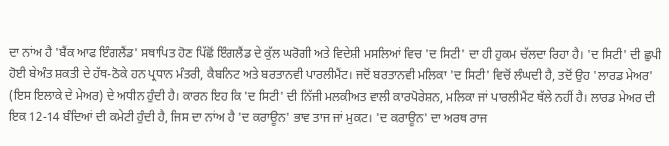ਦਾ ਨਾਂਅ ਹੈ 'ਬੈਂਕ ਆਫ ਇੰਗਲੈਂਡ' ਸਥਾਪਿਤ ਹੋਣ ਪਿੱਛੋਂ ਇੰਗਲੈਂਡ ਦੇ ਕੁੱਲ ਘਰੋਗੀ ਅਤੇ ਵਿਦੇਸ਼ੀ ਮਸਲਿਆਂ ਵਿਚ 'ਦ ਸਿਟੀ' ਦਾ ਹੀ ਹੁਕਮ ਚੱਲਦਾ ਰਿਹਾ ਹੈ। 'ਦ ਸਿਟੀ' ਦੀ ਛੁਪੀ ਹੋਈ ਬੇਅੰਤ ਸ਼ਕਤੀ ਦੇ ਹੱਥ-ਠੋਕੇ ਹਨ ਪ੍ਰਧਾਨ ਮੰਤਰੀ, ਕੈਬਨਿਟ ਅਤੇ ਬਰਤਾਨਵੀ ਪਾਰਲੀਮੈਂਟ। ਜਦੋਂ ਬਰਤਾਨਵੀ ਮਲਿਕਾ 'ਦ ਸਿਟੀ' ਵਿਚੋਂ ਲੰਘਦੀ ਹੈ, ਤਦੋਂ ਉਹ 'ਲਾਰਡ ਮੇਅਰ' (ਇਸ ਇਲਾਕੇ ਦੇ ਮੇਅਰ) ਦੇ ਅਧੀਨ ਹੁੰਦੀ ਹੈ। ਕਾਰਨ ਇਹ ਕਿ 'ਦ ਸਿਟੀ' ਦੀ ਨਿੱਜੀ ਮਲਕੀਅਤ ਵਾਲੀ ਕਾਰਪੋਰੇਸ਼ਨ, ਮਲਿਕਾ ਜਾਂ ਪਾਰਲੀਮੈਂਟ ਥੱਲੇ ਨਹੀਂ ਹੈ। ਲਾਰਡ ਮੇਅਰ ਦੀ ਇਕ 12-14 ਬੰਦਿਆਂ ਦੀ ਕਮੇਟੀ ਹੁੰਦੀ ਹੈ, ਜਿਸ ਦਾ ਨਾਂਅ ਹੈ 'ਦ ਕਰਾਊਨ' ਭਾਵ ਤਾਜ ਜਾਂ ਮੁਕਟ। 'ਦ ਕਰਾਊਨ' ਦਾ ਅਰਥ ਰਾਜ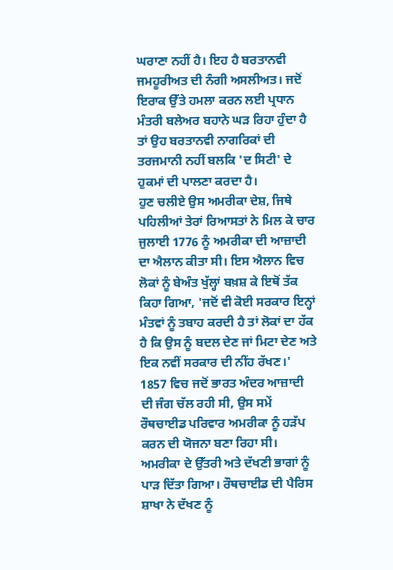ਘਰਾਣਾ ਨਹੀਂ ਹੈ। ਇਹ ਹੈ ਬਰਤਾਨਵੀ ਜਮਹੂਰੀਅਤ ਦੀ ਨੰਗੀ ਅਸਲੀਅਤ। ਜਦੋਂ ਇਰਾਕ ਉੱਤੇ ਹਮਲਾ ਕਰਨ ਲਈ ਪ੍ਰਧਾਨ ਮੰਤਰੀ ਬਲੇਅਰ ਬਹਾਨੇ ਘੜ ਰਿਹਾ ਹੁੰਦਾ ਹੈ ਤਾਂ ਉਹ ਬਰਤਾਨਵੀ ਨਾਗਰਿਕਾਂ ਦੀ ਤਰਜਮਾਨੀ ਨਹੀਂ ਬਲਕਿ 'ਦ ਸਿਟੀ' ਦੇ ਹੁਕਮਾਂ ਦੀ ਪਾਲਣਾ ਕਰਦਾ ਹੈ।
ਹੁਣ ਚਲੀਏ ਉਸ ਅਮਰੀਕਾ ਦੇਸ਼, ਜਿਥੇ ਪਹਿਲੀਆਂ ਤੇਰਾਂ ਰਿਆਸਤਾਂ ਨੇ ਮਿਲ ਕੇ ਚਾਰ ਜੁਲਾਈ 1776 ਨੂੰ ਅਮਰੀਕਾ ਦੀ ਆਜ਼ਾਦੀ ਦਾ ਐਲਾਨ ਕੀਤਾ ਸੀ। ਇਸ ਐਲਾਨ ਵਿਚ ਲੋਕਾਂ ਨੂੰ ਬੇਅੰਤ ਖੁੱਲ੍ਹਾਂ ਬਖ਼ਸ਼ ਕੇ ਇਥੋਂ ਤੱਕ ਕਿਹਾ ਗਿਆ, 'ਜਦੋਂ ਵੀ ਕੋਈ ਸਰਕਾਰ ਇਨ੍ਹਾਂ ਮੰਤਵਾਂ ਨੂੰ ਤਬਾਹ ਕਰਦੀ ਹੈ ਤਾਂ ਲੋਕਾਂ ਦਾ ਹੱਕ ਹੈ ਕਿ ਉਸ ਨੂੰ ਬਦਲ ਦੇਣ ਜਾਂ ਮਿਟਾ ਦੇਣ ਅਤੇ ਇਕ ਨਵੀਂ ਸਰਕਾਰ ਦੀ ਨੀਂਹ ਰੱਖਣ।'
1857 ਵਿਚ ਜਦੋਂ ਭਾਰਤ ਅੰਦਰ ਆਜ਼ਾਦੀ ਦੀ ਜੰਗ ਚੱਲ ਰਹੀ ਸੀ, ਉਸ ਸਮੇਂ ਰੌਥਚਾਈਡ ਪਰਿਵਾਰ ਅਮਰੀਕਾ ਨੂੰ ਹੜੱਪ ਕਰਨ ਦੀ ਯੋਜਨਾ ਬਣਾ ਰਿਹਾ ਸੀ। ਅਮਰੀਕਾ ਦੇ ਉੱਤਰੀ ਅਤੇ ਦੱਖਣੀ ਭਾਗਾਂ ਨੂੰ ਪਾੜ ਦਿੱਤਾ ਗਿਆ। ਰੌਥਚਾਈਡ ਦੀ ਪੈਰਿਸ ਸ਼ਾਖਾ ਨੇ ਦੱਖਣ ਨੂੰ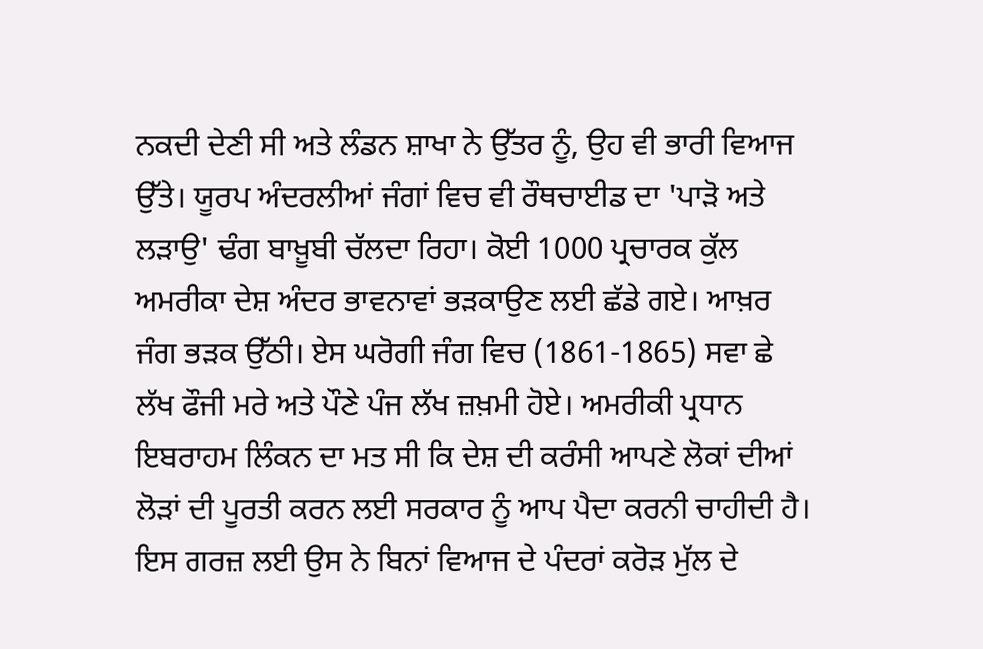ਨਕਦੀ ਦੇਣੀ ਸੀ ਅਤੇ ਲੰਡਨ ਸ਼ਾਖਾ ਨੇ ਉੱਤਰ ਨੂੰ, ਉਹ ਵੀ ਭਾਰੀ ਵਿਆਜ ਉੱਤੇ। ਯੂਰਪ ਅੰਦਰਲੀਆਂ ਜੰਗਾਂ ਵਿਚ ਵੀ ਰੌਥਚਾਈਡ ਦਾ 'ਪਾੜੋ ਅਤੇ ਲੜਾਉ' ਢੰਗ ਬਾਖ਼ੂਬੀ ਚੱਲਦਾ ਰਿਹਾ। ਕੋਈ 1000 ਪ੍ਰਚਾਰਕ ਕੁੱਲ ਅਮਰੀਕਾ ਦੇਸ਼ ਅੰਦਰ ਭਾਵਨਾਵਾਂ ਭੜਕਾਉਣ ਲਈ ਛੱਡੇ ਗਏ। ਆਖ਼ਰ ਜੰਗ ਭੜਕ ਉੱਠੀ। ਏਸ ਘਰੋਗੀ ਜੰਗ ਵਿਚ (1861-1865) ਸਵਾ ਛੇ ਲੱਖ ਫੌਜੀ ਮਰੇ ਅਤੇ ਪੌਣੇ ਪੰਜ ਲੱਖ ਜ਼ਖ਼ਮੀ ਹੋਏ। ਅਮਰੀਕੀ ਪ੍ਰਧਾਨ ਇਬਰਾਹਮ ਲਿੰਕਨ ਦਾ ਮਤ ਸੀ ਕਿ ਦੇਸ਼ ਦੀ ਕਰੰਸੀ ਆਪਣੇ ਲੋਕਾਂ ਦੀਆਂ ਲੋੜਾਂ ਦੀ ਪੂਰਤੀ ਕਰਨ ਲਈ ਸਰਕਾਰ ਨੂੰ ਆਪ ਪੈਦਾ ਕਰਨੀ ਚਾਹੀਦੀ ਹੈ। ਇਸ ਗਰਜ਼ ਲਈ ਉਸ ਨੇ ਬਿਨਾਂ ਵਿਆਜ ਦੇ ਪੰਦਰਾਂ ਕਰੋੜ ਮੁੱਲ ਦੇ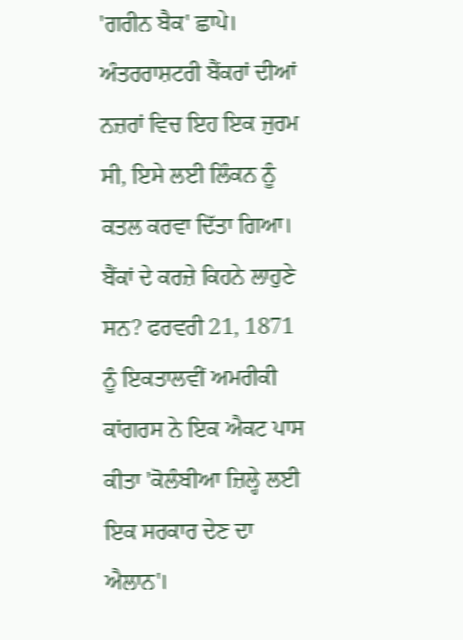'ਗਰੀਨ ਬੈਕ' ਛਾਪੇ। ਅੰਤਰਰਾਸ਼ਟਰੀ ਬੈਂਕਰਾਂ ਦੀਆਂ ਨਜ਼ਰਾਂ ਵਿਚ ਇਹ ਇਕ ਜੁਰਮ ਸੀ, ਇਸੇ ਲਈ ਲਿੰਕਨ ਨੂੰ ਕਤਲ ਕਰਵਾ ਦਿੱਤਾ ਗਿਆ।
ਬੈਂਕਾਂ ਦੇ ਕਰਜ਼ੇ ਕਿਹਨੇ ਲਾਹੁਣੇ ਸਨ? ਫਰਵਰੀ 21, 1871 ਨੂੰ ਇਕਤਾਲਵੀਂ ਅਮਰੀਕੀ ਕਾਂਗਰਸ ਨੇ ਇਕ ਐਕਟ ਪਾਸ ਕੀਤਾ 'ਕੋਲੰਬੀਆ ਜ਼ਿਲ੍ਹੇ ਲਈ ਇਕ ਸਰਕਾਰ ਦੇਣ ਦਾ ਐਲਾਨ'।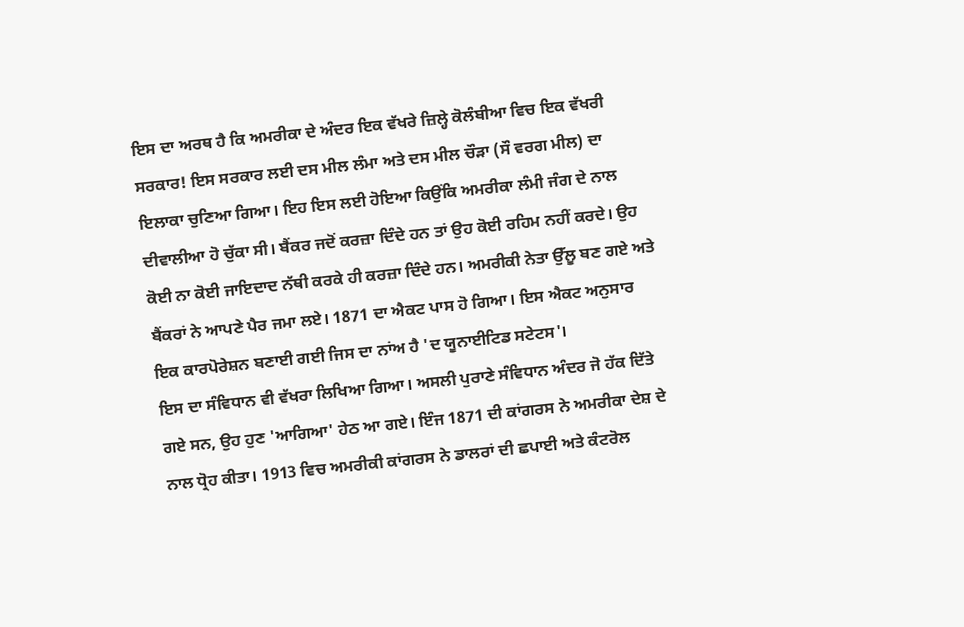ਇਸ ਦਾ ਅਰਥ ਹੈ ਕਿ ਅਮਰੀਕਾ ਦੇ ਅੰਦਰ ਇਕ ਵੱਖਰੇ ਜ਼ਿਲ੍ਹੇ ਕੋਲੰਬੀਆ ਵਿਚ ਇਕ ਵੱਖਰੀ ਸਰਕਾਰ! ਇਸ ਸਰਕਾਰ ਲਈ ਦਸ ਮੀਲ ਲੰਮਾ ਅਤੇ ਦਸ ਮੀਲ ਚੌੜਾ (ਸੌ ਵਰਗ ਮੀਲ) ਦਾ ਇਲਾਕਾ ਚੁਣਿਆ ਗਿਆ। ਇਹ ਇਸ ਲਈ ਹੋਇਆ ਕਿਉਂਕਿ ਅਮਰੀਕਾ ਲੰਮੀ ਜੰਗ ਦੇ ਨਾਲ ਦੀਵਾਲੀਆ ਹੋ ਚੁੱਕਾ ਸੀ। ਬੈਂਕਰ ਜਦੋਂ ਕਰਜ਼ਾ ਦਿੰਦੇ ਹਨ ਤਾਂ ਉਹ ਕੋਈ ਰਹਿਮ ਨਹੀਂ ਕਰਦੇ। ਉਹ ਕੋਈ ਨਾ ਕੋਈ ਜਾਇਦਾਦ ਨੱਥੀ ਕਰਕੇ ਹੀ ਕਰਜ਼ਾ ਦਿੰਦੇ ਹਨ। ਅਮਰੀਕੀ ਨੇਤਾ ਉੱਲੂ ਬਣ ਗਏ ਅਤੇ ਬੈਂਕਰਾਂ ਨੇ ਆਪਣੇ ਪੈਰ ਜਮਾ ਲਏ। 1871 ਦਾ ਐਕਟ ਪਾਸ ਹੋ ਗਿਆ। ਇਸ ਐਕਟ ਅਨੁਸਾਰ ਇਕ ਕਾਰਪੋਰੇਸ਼ਨ ਬਣਾਈ ਗਈ ਜਿਸ ਦਾ ਨਾਂਅ ਹੈ 'ਦ ਯੂਨਾਈਟਿਡ ਸਟੇਟਸ'।
ਇਸ ਦਾ ਸੰਵਿਧਾਨ ਵੀ ਵੱਖਰਾ ਲਿਖਿਆ ਗਿਆ। ਅਸਲੀ ਪੁਰਾਣੇ ਸੰਵਿਧਾਨ ਅੰਦਰ ਜੋ ਹੱਕ ਦਿੱਤੇ ਗਏ ਸਨ, ਉਹ ਹੁਣ 'ਆਗਿਆ' ਹੇਠ ਆ ਗਏ। ਇੰਜ 1871 ਦੀ ਕਾਂਗਰਸ ਨੇ ਅਮਰੀਕਾ ਦੇਸ਼ ਦੇ ਨਾਲ ਧ੍ਰੋਹ ਕੀਤਾ। 1913 ਵਿਚ ਅਮਰੀਕੀ ਕਾਂਗਰਸ ਨੇ ਡਾਲਰਾਂ ਦੀ ਛਪਾਈ ਅਤੇ ਕੰਟਰੋਲ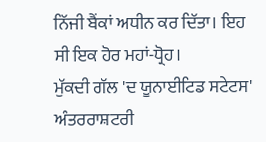ਨਿੱਜੀ ਬੈਂਕਾਂ ਅਧੀਨ ਕਰ ਦਿੱਤਾ। ਇਹ ਸੀ ਇਕ ਹੋਰ ਮਹਾਂ-ਧ੍ਰੋਹ।
ਮੁੱਕਦੀ ਗੱਲ 'ਦ ਯੂਨਾਈਟਿਡ ਸਟੇਟਸ' ਅੰਤਰਰਾਸ਼ਟਰੀ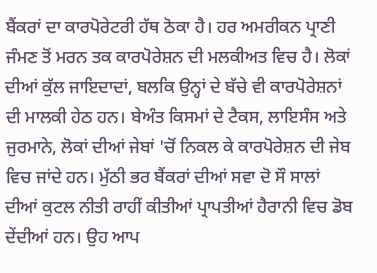ਬੈਂਕਰਾਂ ਦਾ ਕਾਰਪੋਰੇਟਰੀ ਹੱਥ ਠੋਕਾ ਹੈ। ਹਰ ਅਮਰੀਕਨ ਪ੍ਰਾਣੀ ਜੰਮਣ ਤੋਂ ਮਰਨ ਤਕ ਕਾਰਪੋਰੇਸ਼ਨ ਦੀ ਮਲਕੀਅਤ ਵਿਚ ਹੈ। ਲੋਕਾਂ ਦੀਆਂ ਕੁੱਲ ਜਾਇਦਾਦਾਂ, ਬਲਕਿ ਉਨ੍ਹਾਂ ਦੇ ਬੱਚੇ ਵੀ ਕਾਰਪੋਰੇਸ਼ਨਾਂ ਦੀ ਮਾਲਕੀ ਹੇਠ ਹਨ। ਬੇਅੰਤ ਕਿਸਮਾਂ ਦੇ ਟੈਕਸ, ਲਾਇਸੰਸ ਅਤੇ ਜੁਰਮਾਨੇ, ਲੋਕਾਂ ਦੀਆਂ ਜੇਬਾਂ 'ਚੋਂ ਨਿਕਲ ਕੇ ਕਾਰਪੋਰੇਸ਼ਨ ਦੀ ਜੇਬ ਵਿਚ ਜਾਂਦੇ ਹਨ। ਮੁੱਠੀ ਭਰ ਬੈਂਕਰਾਂ ਦੀਆਂ ਸਵਾ ਦੋ ਸੌ ਸਾਲਾਂ ਦੀਆਂ ਕੁਟਲ ਨੀਤੀ ਰਾਹੀਂ ਕੀਤੀਆਂ ਪ੍ਰਾਪਤੀਆਂ ਹੈਰਾਨੀ ਵਿਚ ਡੋਬ ਦੇਂਦੀਆਂ ਹਨ। ਉਹ ਆਪ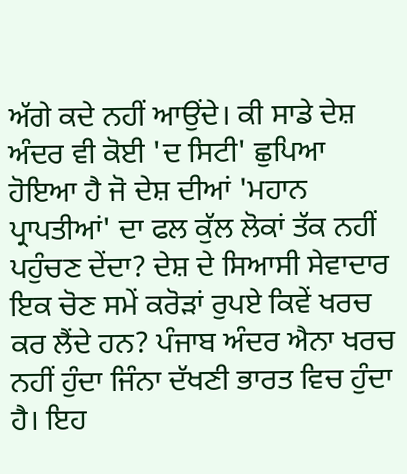ਅੱਗੇ ਕਦੇ ਨਹੀਂ ਆਉਂਦੇ। ਕੀ ਸਾਡੇ ਦੇਸ਼ ਅੰਦਰ ਵੀ ਕੋਈ 'ਦ ਸਿਟੀ' ਛੁਪਿਆ ਹੋਇਆ ਹੈ ਜੋ ਦੇਸ਼ ਦੀਆਂ 'ਮਹਾਨ ਪ੍ਰਾਪਤੀਆਂ' ਦਾ ਫਲ ਕੁੱਲ ਲੋਕਾਂ ਤੱਕ ਨਹੀਂ ਪਹੁੰਚਣ ਦੇਂਦਾ? ਦੇਸ਼ ਦੇ ਸਿਆਸੀ ਸੇਵਾਦਾਰ ਇਕ ਚੋਣ ਸਮੇਂ ਕਰੋੜਾਂ ਰੁਪਏ ਕਿਵੇਂ ਖਰਚ ਕਰ ਲੈਂਦੇ ਹਨ? ਪੰਜਾਬ ਅੰਦਰ ਐਨਾ ਖਰਚ ਨਹੀਂ ਹੁੰਦਾ ਜਿੰਨਾ ਦੱਖਣੀ ਭਾਰਤ ਵਿਚ ਹੁੰਦਾ ਹੈ। ਇਹ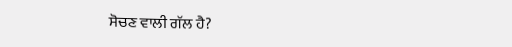ਸੋਚਣ ਵਾਲੀ ਗੱਲ ਹੈ?